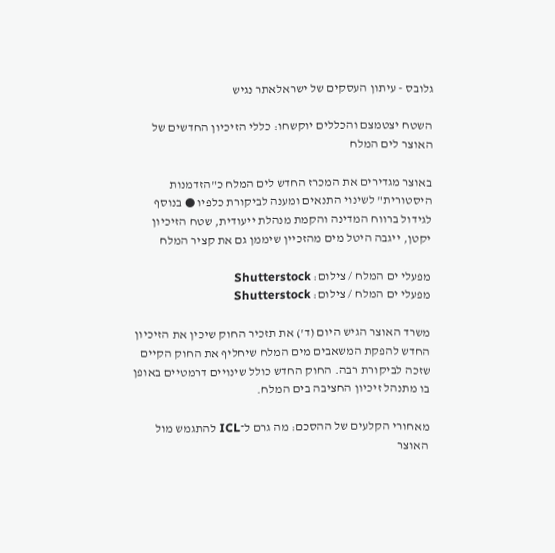גלובס - עיתון העסקים של ישראלאתר נגיש

השטח יצטמצם והכללים יוקשחו: כללי הזיכיון החדשים של האוצר לים המלח

באוצר מגדירים את המכרז החדש לים המלח כ"הזדמנות היסטורית" לשינוי התנאים ומענה לביקורת כלפיו ● בנוסף לגידול ברווח המדינה והקמת מנהלת ייעודית, שטח הזיכיון יקטן, ייגבה היטל מים מהזכיין שיממן גם את קציר המלח

מפעלי ים המלח / צילום: Shutterstock
מפעלי ים המלח / צילום: Shutterstock

משרד האוצר הגיש היום (ד') את תזכיר החוק שיכין את הזיכיון החדש להפקת המשאבים מים המלח שיחליף את החוק הקיים שזכה לביקורת רבה. החוק החדש כולל שינויים דרמטיים באופן בו מתנהל זיכיון החציבה בים המלח.

מאחורי הקלעים של ההסכם: מה גרם ל־ICL להתגמש מול האוצר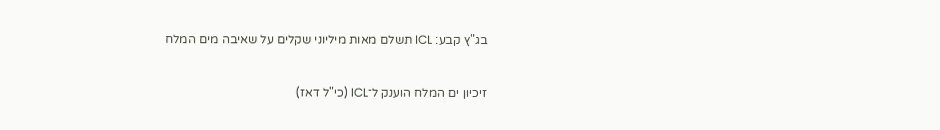בג"ץ קבע: ICL תשלם מאות מיליוני שקלים על שאיבה מים המלח

זיכיון ים המלח הוענק ל־ICL (כי"ל דאז)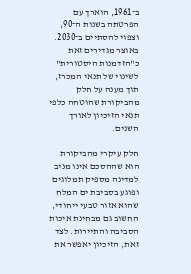ב־1961, הוארך עם הפרטתה בשנות ה־90, וצפוי להסתיים ב־2030. באוצר מגדירים זאת כ"הזדמנות היסטורית" לשינוי של תנאי המכרז, תוך מענה על חלק מהביקורת שהוטחה כלפי תנאי הזיכיון לאורך השנים.

חלק עיקרי מהביקורת הוא שההסכם אינו מניב למדינה מספיק תמלוגים ופוגע בסביבת ים המלח שהוא אזור טבעי ייחודי, החשוב גם מבחינת איכות הסביבה והתיירות. לצד זאת, הזיכיון יאפשר את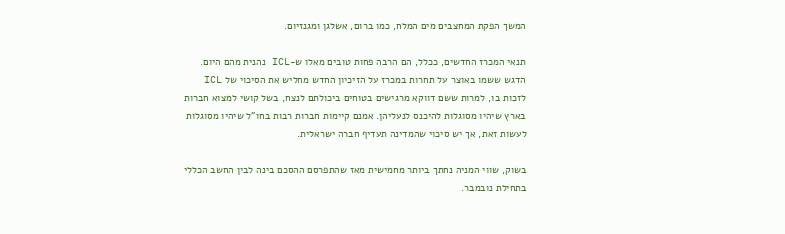המשך הפקת המחצבים מים המלח, כמו ברום, אשלגן ומגנזיום.

תנאי המכרז החדשים, ככלל, הם הרבה פחות טובים מאלו ש-ICL נהנית מהם היום. הדגש ששמו באוצר על תחרות במכרז על הזיכיון החדש מחליש את הסיכוי של ICL לזכות בו, למרות ששם דווקא מרגישים בטוחים ביכולתם לנצח, בשל קושי למצוא חברות בארץ שיהיו מסוגלות להיכנס לנעליהן. אמנם קיימות חברות רבות בחו"ל שיהיו מסוגלות לעשות זאת, אך יש סיכוי שהמדינה תעדיף חברה ישראלית.

בשוק, שווי המניה נחתך ביותר מחמישית מאז שהתפרסם ההסכם בינה לבין החשב הכללי בתחילת נובמבר.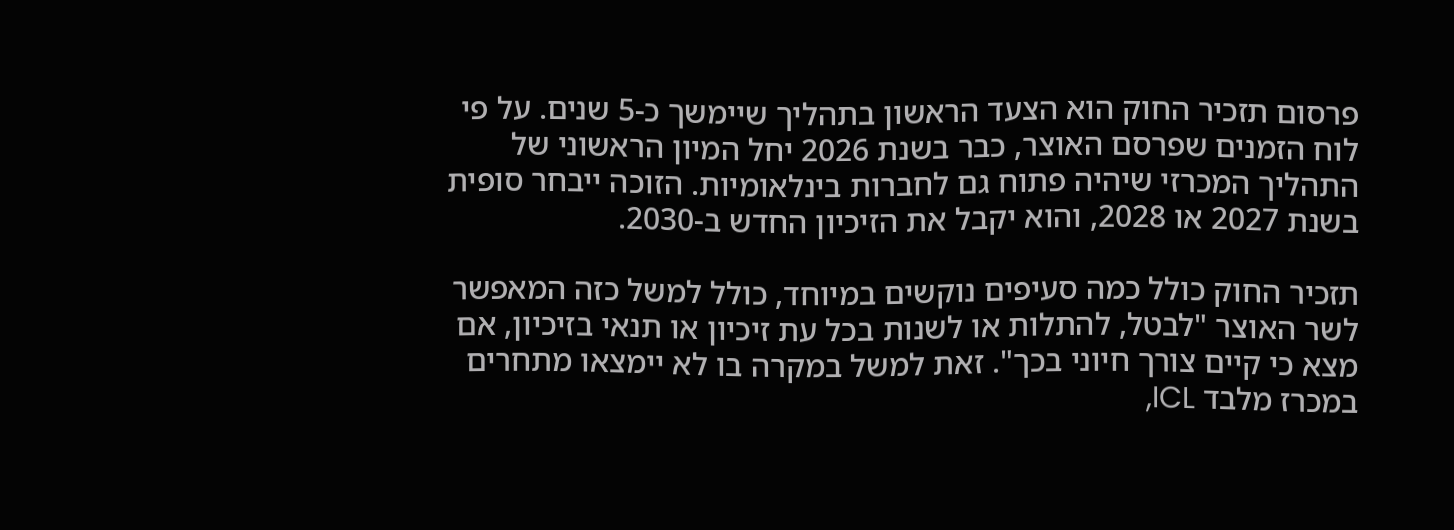פרסום תזכיר החוק הוא הצעד הראשון בתהליך שיימשך כ-5 שנים. על פי לוח הזמנים שפרסם האוצר, כבר בשנת 2026 יחל המיון הראשוני של התהליך המכרזי שיהיה פתוח גם לחברות בינלאומיות. הזוכה ייבחר סופית בשנת 2027 או 2028, והוא יקבל את הזיכיון החדש ב-2030.

תזכיר החוק כולל כמה סעיפים נוקשים במיוחד, כולל למשל כזה המאפשר לשר האוצר "לבטל, להתלות או לשנות בכל עת זיכיון או תנאי בזיכיון, אם מצא כי קיים צורך חיוני בכך". זאת למשל במקרה בו לא יימצאו מתחרים במכרז מלבד ICL,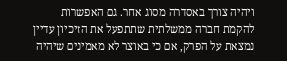ויהיה צורך באסדרה מסוג אחר. גם האפשרות להקמת חברה ממשלתית שתתפעל את הזיכיון עדיין נמצאת על הפרק, אם כי באוצר לא מאמינים שיהיה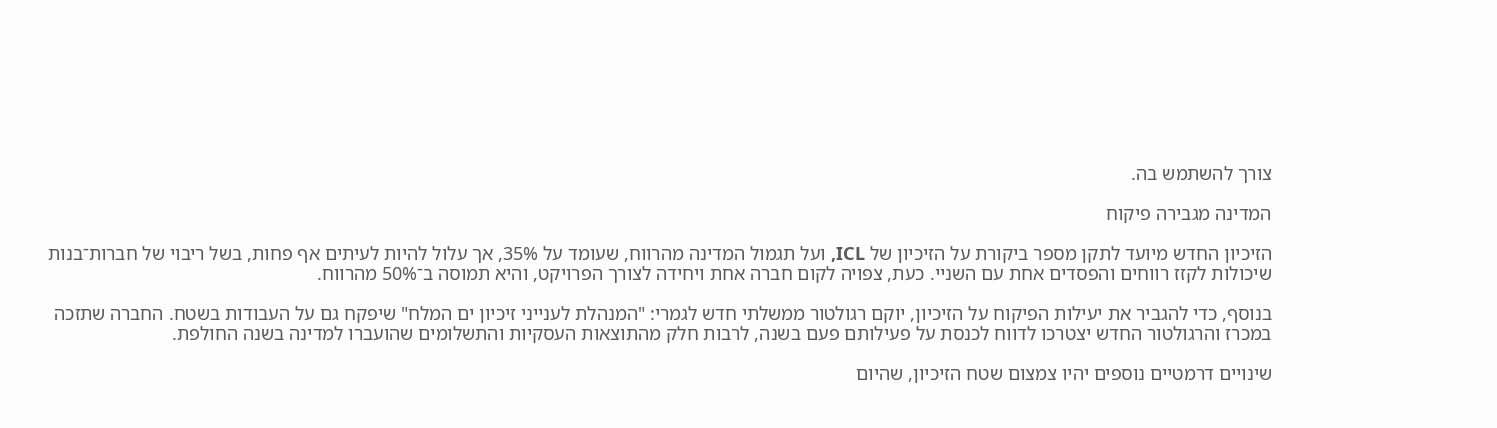צורך להשתמש בה.

המדינה מגבירה פיקוח

הזיכיון החדש מיועד לתקן מספר ביקורת על הזיכיון של ICL, ועל תגמול המדינה מהרווח, שעומד על 35%, אך עלול להיות לעיתים אף פחות, בשל ריבוי של חברות־בנות שיכולות לקזז רווחים והפסדים אחת עם השניי. כעת, צפויה לקום חברה אחת ויחידה לצורך הפרויקט, והיא תמוסה ב־50% מהרווח.

בנוסף, כדי להגביר את יעילות הפיקוח על הזיכיון, יוקם רגולטור ממשלתי חדש לגמרי: "המנהלת לענייני זיכיון ים המלח" שיפקח גם על העבודות בשטח. החברה שתזכה במכרז והרגולטור החדש יצטרכו לדווח לכנסת על פעילותם פעם בשנה, לרבות חלק מהתוצאות העסקיות והתשלומים שהועברו למדינה בשנה החולפת.

שינויים דרמטיים נוספים יהיו צמצום שטח הזיכיון, שהיום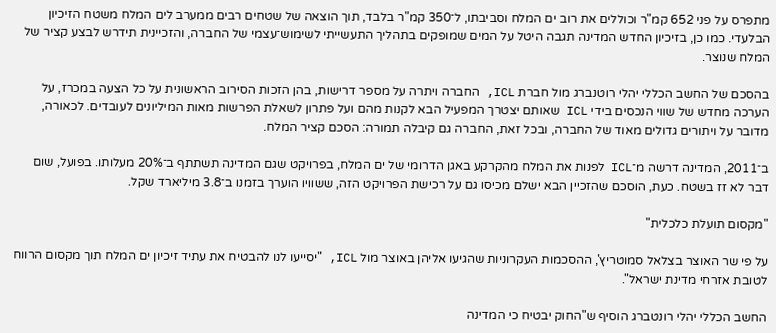מתפרס על פני 652 קמ"ר וכוללים את רוב ים המלח וסביבתו, ל־350 קמ"ר בלבד, תוך הוצאה של שטחים רבים ממערב לים המלח משטח הזיכיון הבלעדי. כמו כן, בזיכיון החדש המדינה תגבה היטל על המים שמופקים בתהליך התעשייתי לשימוש־עצמי של החברה, והזכיינית תידרש לבצע קציר של המלח שנוצר.

בהסכם של החשב הכללי יהלי רוטנברג מול חברת ICL, החברה ויתרה על מספר דרישות, בהן הזכות הסירוב הראשונית על כל הצעה במכרז, על הערכה מחדש של שווי הנכסים בידי ICL שאותם יצטרך המפעיל הבא לקנות מהם ועל פתרון לשאלת הפרשות מאות המיליונים לעובדים. לכאורה, מדובר על ויתורים גדולים מאוד של החברה, ובכל זאת, החברה גם קיבלה תמורה: הסכם קציר המלח.

ב־2011, המדינה דרשה מ־ICL לפנות את המלח מהקרקע באגן הדרומי של ים המלח, בפרויקט שגם המדינה תשתתף ב־20% מעלותו. בפועל, שום דבר לא זז בשטח. כעת, הוסכם שהזכיין הבא ישלם מכיסו גם על רכישת הפרויקט הזה, ששוויו הוערך בזמנו ב־3.8 מיליארד שקל.

"מקסום תועלת כלכלית"

על פי שר האוצר בצלאל סמוטריץ', ההסכמות העקרוניות שהגיעו אליהן באוצר מול ICL, "יסייעו לנו להבטיח את עתיד זיכיון ים המלח תוך מקסום הרווח לטובת אזרחי מדינת ישראל".

החשב הכללי יהלי רונטברג הוסיף ש"החוק יבטיח כי המדינה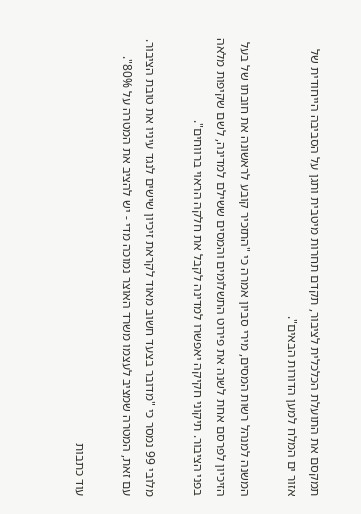תמקסם את התועלת הכלכלית לציבור, תקדם תחרות מיטבית ותגן על הסביבה הייחודית של אזור ים המלח למען הדורות הבאים".

המשנה למנהל רשות המסים, מירי סביון אמרה כי "התזכיר קובע לראשונה את חובתו של בעל הזיכיון לפרסם אחת לשנה את פירוט התשלומים והמסים ששילם למדינה, לשם שקיפות מלאה בפני הציבור. תיקוני חקיקה יאפשרו למדינה לקבל את חלקה הראוי ברווחים".

מלובי 99 נמסר כי "מדובר בצעד חשוב מאוד לקראת זיכיון שישים לנגד עיניו את טובת הציבור. עם זאת, המטרה שמציב לעצמו משרד האוצר נמוכה מדי - יש להציב את המטרה על 80%".

עוד כתבות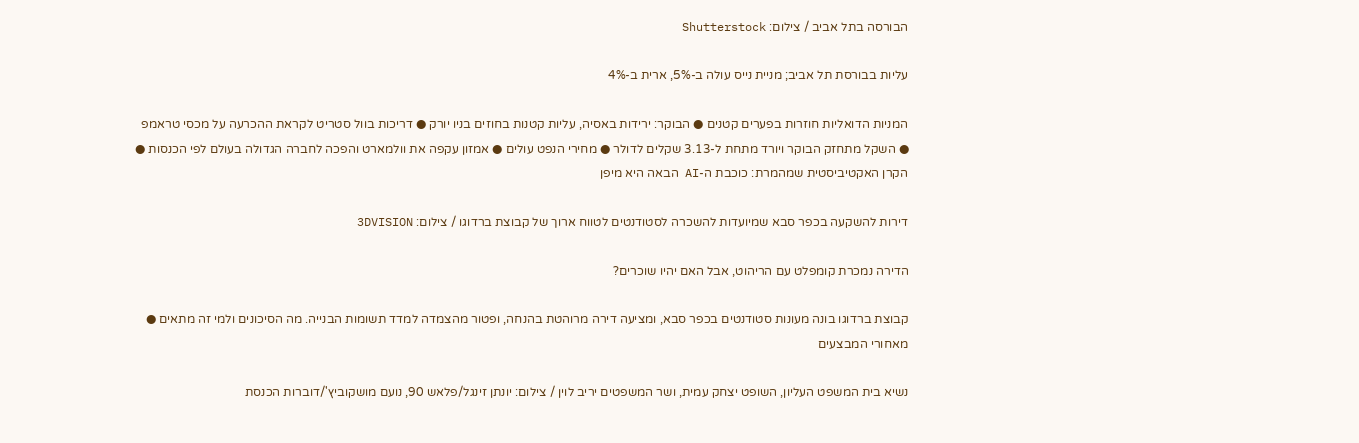הבורסה בתל אביב / צילום: Shutterstock

עליות בבורסת תל אביב; מניית נייס עולה ב-5%, ארית ב-4%

המניות הדואליות חוזרות בפערים קטנים ● הבוקר: ירידות באסיה, עליות קטנות בחוזים בניו יורק ● דריכות בוול סטריט לקראת ההכרעה על מכסי טראמפ ● השקל מתחזק הבוקר ויורד מתחת ל-3.13 שקלים לדולר ● מחירי הנפט עולים ● אמזון עקפה את וולמארט והפכה לחברה הגדולה בעולם לפי הכנסות ● הקרן האקטיביסטית שמהמרת: כוכבת ה-AI הבאה היא מיפן

דירות להשקעה בכפר סבא שמיועדות להשכרה לסטודנטים לטווח ארוך של קבוצת ברדוגו / צילום: 3DVISION

הדירה נמכרת קומפלט עם הריהוט, אבל האם יהיו שוכרים?

קבוצת ברדוגו בונה מעונות סטודנטים בכפר סבא, ומציעה דירה מרוהטת בהנחה, ופטור מהצמדה למדד תשומות הבנייה. מה הסיכונים ולמי זה מתאים ● מאחורי המבצעים

נשיא בית המשפט העליון, השופט יצחק עמית, ושר המשפטים יריב לוין / צילום: יונתן זינגל/פלאש 90, נועם מושקוביץ'/דוברות הכנסת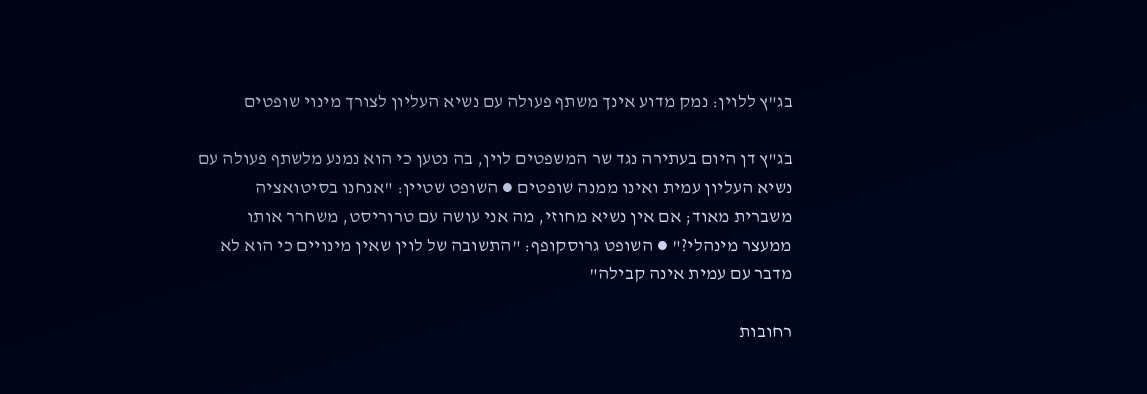בג"ץ ללוין: נמק מדוע אינך משתף פעולה עם נשיא העליון לצורך מינוי שופטים

בג"ץ דן היום בעתירה נגד שר המשפטים לוין, בה נטען כי הוא נמנע מלשתף פעולה עם נשיא העליון עמית ואינו ממנה שופטים ● השופט שטיין: "אנחנו בסיטואציה משברית מאוד; אם אין נשיא מחוזי, מה אני עושה עם טרוריסט, משחרר אותו ממעצר מינהלי?" ● השופט גרוסקופף: "התשובה של לוין שאין מינויים כי הוא לא מדבר עם עמית אינה קבילה"

רחובות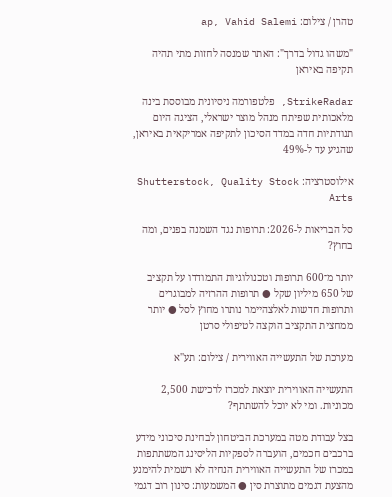טהרן / צילום: ap, Vahid Salemi

"משהו גדול בדרך": האתר שמנסה לחזות מתי תהיה תקיפה באיראן

StrikeRadar, פלטפורמה ניסיונית מבוססת בינה מלאכותית שפיתח מנהל מוצר ישראלי, הציגה היום תנודתיות חדה במדד הסיכון לתקיפה אמריקאית באיראן, שהגיע עד ל-49%

אילוסטרציה: Shutterstock, Quality Stock Arts

סל הבריאות ל-2026: תרופות נגד השמנה בפנים, ומה בחוץ?

יותר מ־600 תרופות וטכנולוגיות התמודדו על תקציב של 650 מיליון שקל ● תרופות ההרזיה למבוגרים ותרופות חדשות לאלצהיימר נותרו מחוץ לסל ● יותר ממחצית התקציב הוקצה לטיפולי סרטן

מערכת של התעשייה האווירית / צילום: תע''א

התעשייה האווירית יוצאת למכרז לרכישת 2,500 מכוניות. ומי לא יוכל להשתתף?

בצל עבודת מטה במערכת הביטחון לבחינת סיכוני מידע ברכבים חכמים, הועברה לספקיות הליסינג המשתתפות במכרז של התעשייה האווירית הנחיה לא רשמית להימנע מהצעת דגמים מתוצרת סין ● המשמעות: סינון רוב דגמי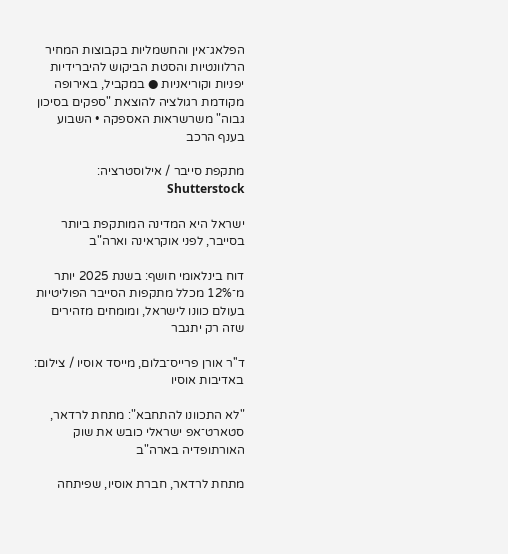הפלאג־אין והחשמליות בקבוצות המחיר הרלוונטיות והסטת הביקוש להיברידיות יפניות וקוריאניות ● במקביל, באירופה מקודמת רגולציה להוצאת "ספקים בסיכון גבוה" משרשראות האספקה • השבוע בענף הרכב

מתקפת סייבר / אילוסטרציה: Shutterstock

ישראל היא המדינה המותקפת ביותר בסייבר, לפני אוקראינה וארה"ב

דוח בינלאומי חושף: בשנת 2025 יותר מ־12% מכלל מתקפות הסייבר הפוליטיות בעולם כוונו לישראל, ומומחים מזהירים שזה רק יתגבר

ד''ר אורן פרייס־בלום, מייסד אוסיו / צילום: באדיבות אוסיו

"לא התכוונו להתחבא": מתחת לרדאר, סטארט־אפ ישראלי כובש את שוק האורתופדיה בארה"ב

מתחת לרדאר, חברת אוסיו, שפיתחה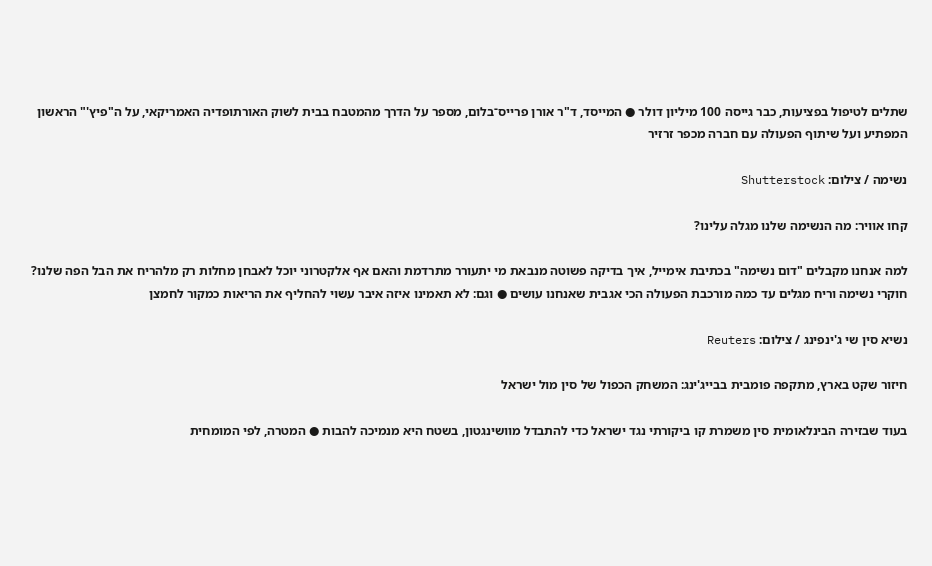שתלים לטיפול בפציעות, כבר גייסה 100 מיליון דולר ● המייסד, ד"ר אורן פרייס־בלום, מספר על הדרך מהמטבח בבית לשוק האורתופדיה האמריקאי, על ה"פיץ'" הראשון המפתיע ועל שיתוף הפעולה עם חברה מכפר זרזיר

נשימה / צילום: Shutterstock

קחו אוויר: מה הנשימה שלנו מגלה עלינו?

למה אנחנו מקבלים "דום נשימה" בכתיבת אימייל, איך בדיקה פשוטה מנבאת מי יתעורר מתרדמת והאם אף אלקטרוני יוכל לאבחן מחלות רק מלהריח את הבל הפה שלנו? חוקרי נשימה וריח מגלים עד כמה מורכבת הפעולה הכי אגבית שאנחנו עושים ● וגם: לא תאמינו איזה איבר עשוי להחליף את הריאות כמקור לחמצן

נשיא סין שי ג'ינפינג / צילום: Reuters

חיזור שקט בארץ, מתקפה פומבית בבייג'ינג: המשחק הכפול של סין מול ישראל

בעוד שבזירה הבינלאומית סין משמרת קו ביקורתי נגד ישראל כדי להתבדל מוושינגטון, בשטח היא מנמיכה להבות ● המטרה, לפי המומחית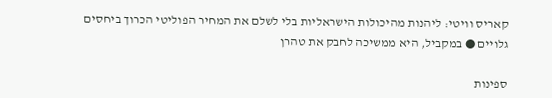קאריס וויטי: ליהנות מהיכולות הישראליות בלי לשלם את המחיר הפוליטי הכרוך ביחסים גלויים ● במקביל, היא ממשיכה לחבק את טהרן

ספינות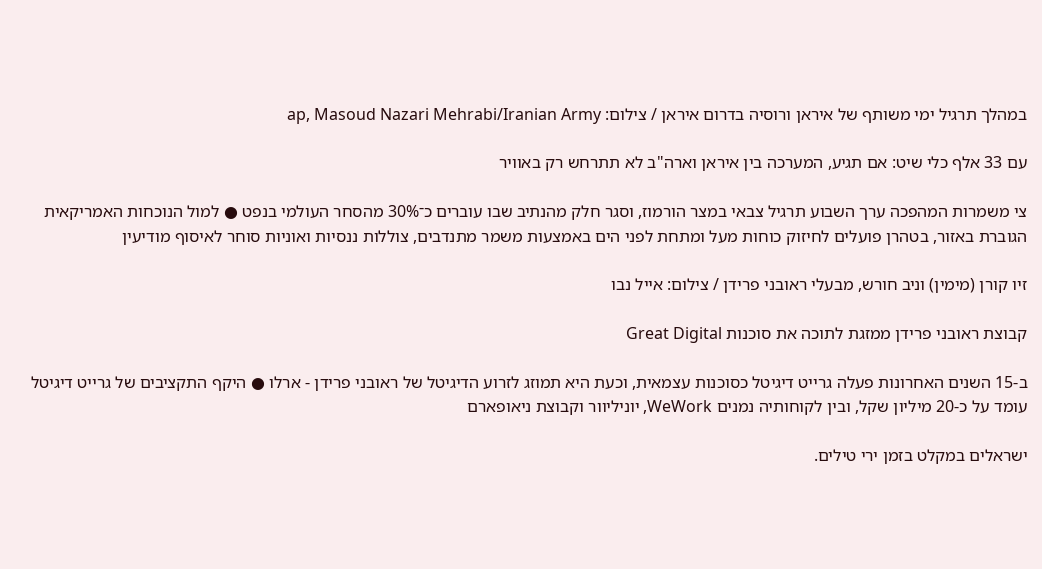במהלך תרגיל ימי משותף של איראן ורוסיה בדרום איראן / צילום: ap, Masoud Nazari Mehrabi/Iranian Army

עם 33 אלף כלי שיט: אם תגיע, המערכה בין איראן וארה"ב לא תתרחש רק באוויר

צי משמרות המהפכה ערך השבוע תרגיל צבאי במצר הורמוז, וסגר חלק מהנתיב שבו עוברים כ־30% מהסחר העולמי בנפט ● למול הנוכחות האמריקאית הגוברת באזור, בטהרן פועלים לחיזוק כוחות מעל ומתחת לפני הים באמצעות משמר מתנדבים, צוללות ננסיות ואוניות סוחר לאיסוף מודיעין

זיו קורן (מימין) וניב חורש, מבעלי ראובני פרידן / צילום: אייל נבו

קבוצת ראובני פרידן ממזגת לתוכה את סוכנות Great Digital

ב-15 השנים האחרונות פעלה גרייט דיגיטל כסוכנות עצמאית, וכעת היא תמוזג לזרוע הדיגיטל של ראובני פרידן - ארלו ● היקף התקציבים של גרייט דיגיטל עומד על כ-20 מיליון שקל, ובין לקוחותיה נמנים WeWork, יוניליוור וקבוצת ניאופארם

ישראלים במקלט בזמן ירי טילים.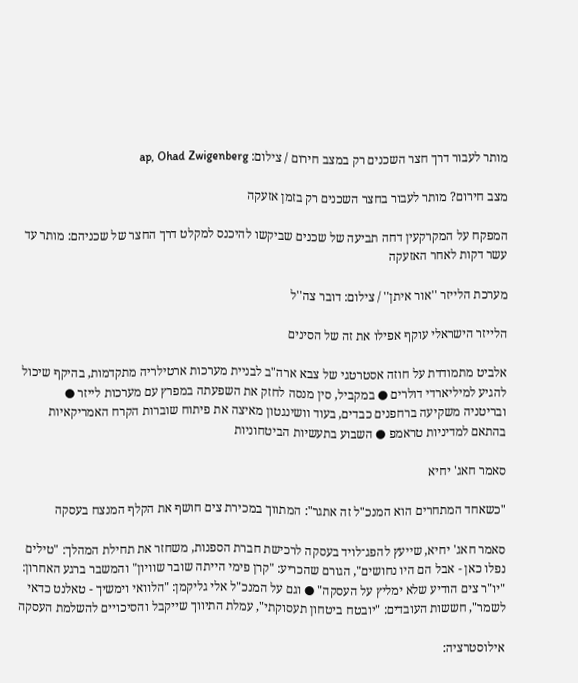מותר לעבור דרך חצר השכנים רק במצב חירום / צילום: ap, Ohad Zwigenberg

מצב חירום? מותר לעבור בחצר השכנים רק בזמן אזעקה

המפקח על המקרקעין דחה תביעה של שכנים שביקשו להיכנס למקלט דרך החצר של שכניהם: מותר עד עשר דקות לאחר האזעקה

מערכת הלייזר ''אור איתן'' / צילום: דובר צה''ל

הלייזר הישראלי עוקף אפילו את זה של הסינים

אלביט מתמודדת על חוזה אסטרטגי של צבא ארה"ב לבניית מערכות ארטילריה מתקדמות, בהיקף שיכול להגיע למיליארדי דולרים ● במקביל, סין מנסה לחזק את השפעתה במפרץ עם מערכות לייזר ● ובריטניה משקיעה ברחפנים כבדים, בעוד וושינגטון מאיצה את פיתוח שוברות הקרח האמריקאיות בהתאם למדיניות טראמפ ● השבוע בתעשיות הביטחוניות

סאמר חאג' יחיא

"כשאחד המתחרים הוא המנכ"ל זה אתגר": המתווך במכירת צים חושף את הקלף המנצח בעסקה

סאמר חאג' יחיא, שייעץ להפג־לויד בעסקה לרכישת חברת הספנות, משחזר את תחילת המהלך: "טילים נפלו כאן - אבל הם היו נחושים", הגורם שהכריע: "קרן פימי הייתה שובר שוויון" והמשבר ברגע האחרון: "יו"ר צים הודיע שלא ימליץ על העסקה" ● וגם על המנכ"ל אלי גליקמן: "הלוואי וימשיך - טאלנט כדאי לשמר", חששות העובדים: "יובטח ביטחון תעסוקתי", עמלת התיווך שייקבל והסיכויים להשלמת העסקה

אילוסטרציה: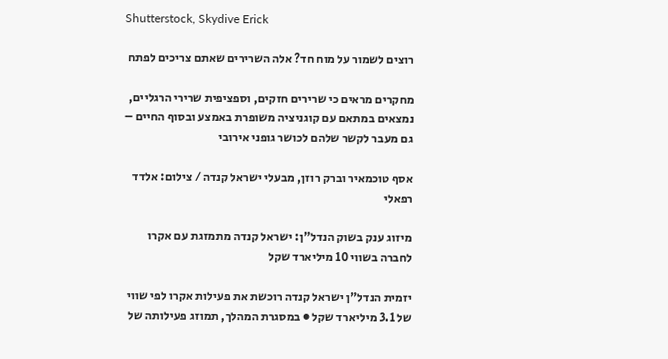Shutterstock, Skydive Erick

רוצים לשמור על מוח חד? אלה השרירים שאתם צריכים לפתח

מחקרים מראים כי שרירים חזקים, וספציפית שרירי הרגליים, נמצאים במתאם עם קוגניציה משופרת באמצע ובסוף החיים – גם מעבר לקשר שלהם לכושר גופני אירובי

אסף טוכמאיר וברק רוזן, מבעלי ישראל קנדה / צילום: אלדד רפאלי

מיזוג ענק בשוק הנדל"ן: ישראל קנדה מתמזגת עם אקרו לחברה בשווי 10 מיליארד שקל

יזמית הנדל"ן ישראל קנדה רוכשת את פעילות אקרו לפי שווי של 3.1 מיליארד שקל ● במסגרת המהלך, תמוזג פעילותה של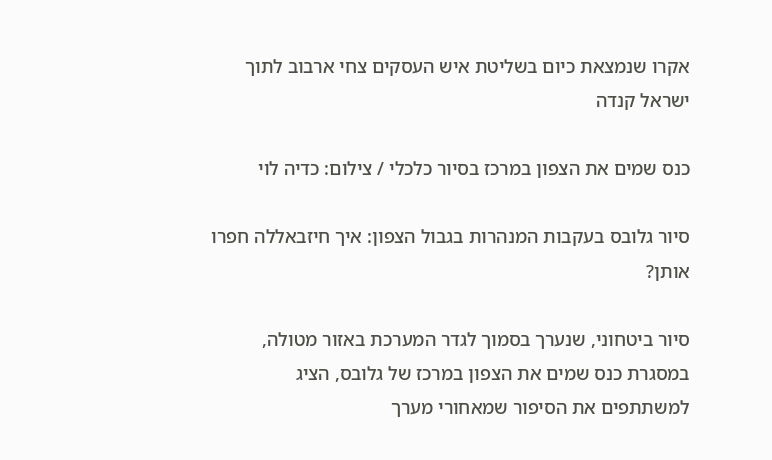אקרו שנמצאת כיום בשליטת איש העסקים צחי ארבוב לתוך ישראל קנדה

כנס שמים את הצפון במרכז בסיור כלכלי / צילום: כדיה לוי

סיור גלובס בעקבות המנהרות בגבול הצפון: איך חיזבאללה חפרו אותן?

סיור ביטחוני, שנערך בסמוך לגדר המערכת באזור מטולה, במסגרת כנס שמים את הצפון במרכז של גלובס, הציג למשתתפים את הסיפור שמאחורי מערך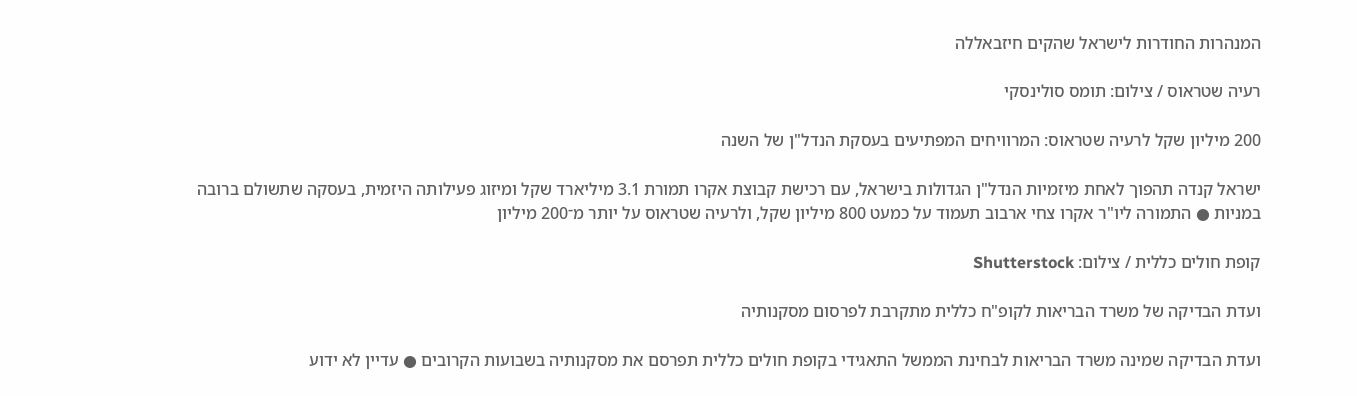המנהרות החודרות לישראל שהקים חיזבאללה

רעיה שטראוס / צילום: תומס סולינסקי

200 מיליון שקל לרעיה שטראוס: המרוויחים המפתיעים בעסקת הנדל"ן של השנה

ישראל קנדה תהפוך לאחת מיזמיות הנדל"ן הגדולות בישראל, עם רכישת קבוצת אקרו תמורת 3.1 מיליארד שקל ומיזוג פעילותה היזמית, בעסקה שתשולם ברובה במניות ● התמורה ליו"ר אקרו צחי ארבוב תעמוד על כמעט 800 מיליון שקל, ולרעיה שטראוס על יותר מ־200 מיליון

קופת חולים כללית / צילום: Shutterstock

ועדת הבדיקה של משרד הבריאות לקופ"ח כללית מתקרבת לפרסום מסקנותיה

ועדת הבדיקה שמינה משרד הבריאות לבחינת הממשל התאגידי בקופת חולים כללית תפרסם את מסקנותיה בשבועות הקרובים ● עדיין לא ידוע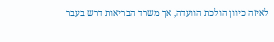לאיזה כיוון הולכת הוועדה, אך משרד הבריאות דרש בעבר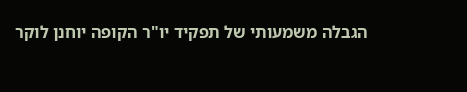הגבלה משמעותי של תפקיד יו"ר הקופה יוחנן לוקר